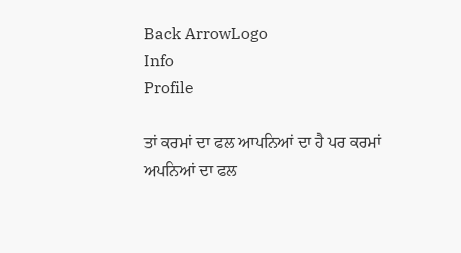Back ArrowLogo
Info
Profile

ਤਾਂ ਕਰਮਾਂ ਦਾ ਫਲ ਆਪਨਿਆਂ ਦਾ ਹੈ ਪਰ ਕਰਮਾਂ ਅਪਨਿਆਂ ਦਾ ਫਲ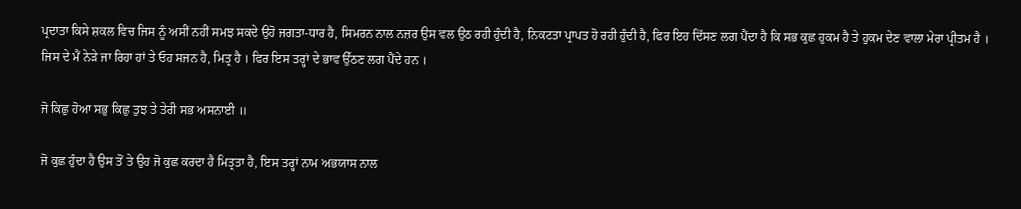ਪ੍ਰਦਾਤਾ ਕਿਸੇ ਸ਼ਕਲ ਵਿਚ ਜਿਸ ਨੂੰ ਅਸੀਂ ਨਹੀਂ ਸਮਝ ਸਕਦੇ ਉਹੋ ਜਗਤਾ-ਧਾਰ ਹੈ, ਸਿਮਰਨ ਨਾਲ ਨਜ਼ਰ ਉਸ ਵਲ ਉਠ ਰਹੀ ਹੁੰਦੀ ਹੈ, ਨਿਕਟਤਾ ਪ੍ਰਾਪਤ ਹੋ ਰਹੀ ਹੁੰਦੀ ਹੈ, ਫਿਰ ਇਹ ਦਿੱਸਣ ਲਗ ਪੈਂਦਾ ਹੈ ਕਿ ਸਭ ਕੁਛ ਹੁਕਮ ਹੈ ਤੇ ਹੁਕਮ ਦੇਣ ਵਾਲਾ ਮੇਰਾ ਪ੍ਰੀਤਮ ਹੈ । ਜਿਸ ਦੇ ਮੈਂ ਨੇੜੇ ਜਾ ਰਿਹਾ ਹਾਂ ਤੇ ਓਹ ਸਜਨ ਹੈ, ਮਿਤ੍ਰ ਹੈ । ਫਿਰ ਇਸ ਤਰ੍ਹਾਂ ਦੇ ਭਾਵ ਉੱਠਣ ਲਗ ਪੈਂਦੇ ਹਨ ।

ਜੋ ਕਿਛੁ ਹੋਆ ਸਭੁ ਕਿਛੁ ਤੁਝ ਤੇ ਤੇਰੀ ਸਭ ਅਸਨਾਈ ॥

ਜੋ ਕੁਛ ਹੁੰਦਾ ਹੈ ਉਸ ਤੋਂ ਤੇ ਉਹ ਜੋ ਕੁਛ ਕਰਦਾ ਹੈ ਮਿਤ੍ਰਤਾ ਹੈ, ਇਸ ਤਰ੍ਹਾਂ ਨਾਮ ਅਭਯਾਸ ਨਾਲ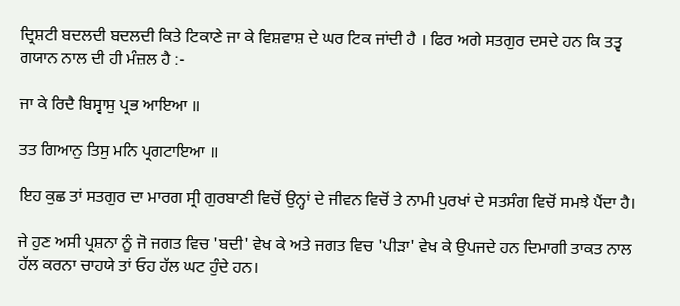ਦ੍ਰਿਸ਼ਟੀ ਬਦਲਦੀ ਬਦਲਦੀ ਕਿਤੇ ਟਿਕਾਣੇ ਜਾ ਕੇ ਵਿਸ਼ਵਾਸ਼ ਦੇ ਘਰ ਟਿਕ ਜਾਂਦੀ ਹੈ । ਫਿਰ ਅਗੇ ਸਤਗੁਰ ਦਸਦੇ ਹਨ ਕਿ ਤਤ੍ਵ ਗਯਾਨ ਨਾਲ ਦੀ ਹੀ ਮੰਜ਼ਲ ਹੈ :-

ਜਾ ਕੇ ਰਿਦੈ ਬਿਸ੍ਵਾਸੁ ਪ੍ਰਭ ਆਇਆ ॥

ਤਤ ਗਿਆਨੁ ਤਿਸੁ ਮਨਿ ਪ੍ਰਗਟਾਇਆ ॥

ਇਹ ਕੁਛ ਤਾਂ ਸਤਗੁਰ ਦਾ ਮਾਰਗ ਸ੍ਰੀ ਗੁਰਬਾਣੀ ਵਿਚੋਂ ਉਨ੍ਹਾਂ ਦੇ ਜੀਵਨ ਵਿਚੋਂ ਤੇ ਨਾਮੀ ਪੁਰਖਾਂ ਦੇ ਸਤਸੰਗ ਵਿਚੋਂ ਸਮਝੇ ਪੈਂਦਾ ਹੈ।

ਜੇ ਹੁਣ ਅਸੀ ਪ੍ਰਸ਼ਨਾ ਨੂੰ ਜੋ ਜਗਤ ਵਿਚ 'ਬਦੀ' ਵੇਖ ਕੇ ਅਤੇ ਜਗਤ ਵਿਚ 'ਪੀੜਾ' ਵੇਖ ਕੇ ਉਪਜਦੇ ਹਨ ਦਿਮਾਗੀ ਤਾਕਤ ਨਾਲ ਹੱਲ ਕਰਨਾ ਚਾਹਯੇ ਤਾਂ ਓਹ ਹੱਲ ਘਟ ਹੁੰਦੇ ਹਨ।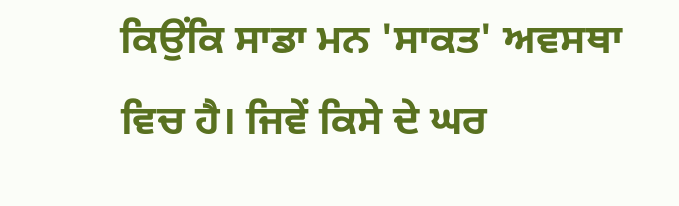ਕਿਉਂਕਿ ਸਾਡਾ ਮਨ 'ਸਾਕਤ' ਅਵਸਥਾ ਵਿਚ ਹੈ। ਜਿਵੇਂ ਕਿਸੇ ਦੇ ਘਰ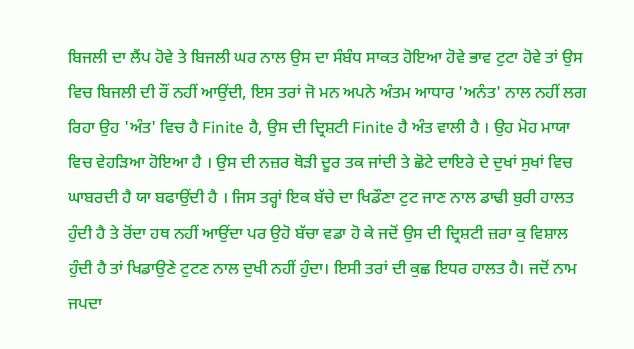ਬਿਜਲੀ ਦਾ ਲੈਂਪ ਹੋਵੇ ਤੇ ਬਿਜਲੀ ਘਰ ਨਾਲ ਉਸ ਦਾ ਸੰਬੰਧ ਸਾਕਤ ਹੋਇਆ ਹੋਵੇ ਭਾਵ ਟੁਟਾ ਹੋਵੇ ਤਾਂ ਉਸ ਵਿਚ ਬਿਜਲੀ ਦੀ ਰੌਂ ਨਹੀਂ ਆਉਂਦੀ, ਇਸ ਤਰਾਂ ਜੋ ਮਨ ਅਪਨੇ ਅੰਤਮ ਆਧਾਰ 'ਅਨੰਤ' ਨਾਲ ਨਹੀਂ ਲਗ ਰਿਹਾ ਉਹ 'ਅੰਤ' ਵਿਚ ਹੈ Finite ਹੈ, ਉਸ ਦੀ ਦ੍ਰਿਸ਼ਟੀ Finite ਹੈ ਅੰਤ ਵਾਲੀ ਹੈ । ਉਹ ਮੋਹ ਮਾਯਾ ਵਿਚ ਵੇਹੜਿਆ ਹੋਇਆ ਹੈ । ਉਸ ਦੀ ਨਜ਼ਰ ਥੋੜੀ ਦੂਰ ਤਕ ਜਾਂਦੀ ਤੇ ਛੋਟੇ ਦਾਇਰੇ ਦੇ ਦੁਖਾਂ ਸੁਖਾਂ ਵਿਚ ਘਾਬਰਦੀ ਹੈ ਯਾ ਬਫਾਉਂਦੀ ਹੈ । ਜਿਸ ਤਰ੍ਹਾਂ ਇਕ ਬੱਚੇ ਦਾ ਖਿਡੌਣਾ ਟੁਟ ਜਾਣ ਨਾਲ ਡਾਢੀ ਬੁਰੀ ਹਾਲਤ ਹੁੰਦੀ ਹੈ ਤੇ ਰੋਂਦਾ ਹਥ ਨਹੀਂ ਆਉਂਦਾ ਪਰ ਉਹੋ ਬੱਚਾ ਵਡਾ ਹੋ ਕੇ ਜਦੋਂ ਉਸ ਦੀ ਦ੍ਰਿਸ਼ਟੀ ਜ਼ਰਾ ਕੁ ਵਿਸ਼ਾਲ ਹੁੰਦੀ ਹੈ ਤਾਂ ਖਿਡਾਉਣੇ ਟੁਟਣ ਨਾਲ ਦੁਖੀ ਨਹੀਂ ਹੁੰਦਾ। ਇਸੀ ਤਰਾਂ ਦੀ ਕੁਛ ਇਧਰ ਹਾਲਤ ਹੈ। ਜਦੋਂ ਨਾਮ ਜਪਦਾ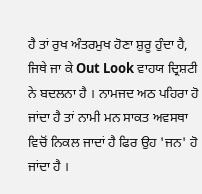ਹੈ ਤਾਂ ਰੁਖ ਅੰਤਰਮੁਖ ਹੋਣਾ ਸ਼ੁਰੂ ਹੁੰਦਾ ਹੈ, ਜਿਥੇ ਜਾ ਕੇ Out Look ਵਾਹਯ ਦ੍ਰਿਸ਼ਟੀ ਨੇ ਬਦਲਨਾ ਹੈ । ਨਾਮਜਦ ਅਠ ਪਹਿਰਾ ਹੋ ਜਾਂਦਾ ਹੈ ਤਾਂ ਨਾਮੀ ਮਨ ਸਾਕਤ ਅਵਸਥਾ ਵਿਚੋਂ ਨਿਕਲ ਜਾਦਾਂ ਹੈ ਫਿਰ ਉਹ 'ਜਨ' ਹੋ ਜਾਂਦਾ ਹੈ ।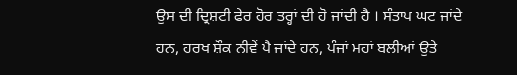ਉਸ ਦੀ ਦ੍ਰਿਸ਼ਟੀ ਫੇਰ ਹੋਰ ਤਰ੍ਹਾਂ ਦੀ ਹੋ ਜਾਂਦੀ ਹੈ । ਸੰਤਾਪ ਘਟ ਜਾਂਦੇ ਹਨ, ਹਰਖ ਸ਼ੌਕ ਨੀਵੇਂ ਪੈ ਜਾਂਦੇ ਹਨ, ਪੰਜਾਂ ਮਹਾਂ ਬਲੀਆਂ ਉਤੇ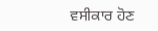ਵਸੀਕਾਰ ਹੋਣ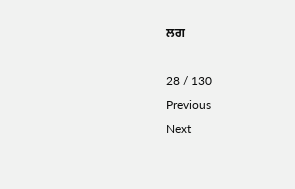ਲਗ

28 / 130
Previous
Next